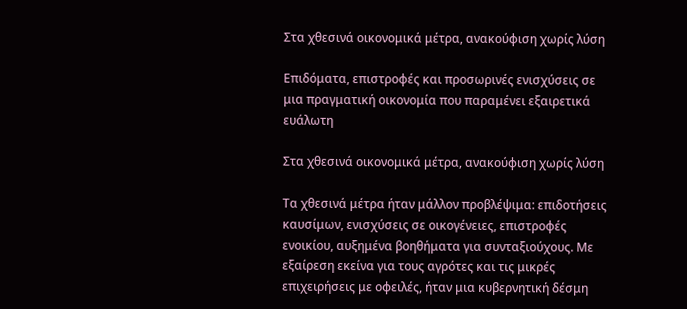Στα χθεσινά οικονομικά μέτρα, ανακούφιση χωρίς λύση

Επιδόματα, επιστροφές και προσωρινές ενισχύσεις σε μια πραγματική οικονομία που παραμένει εξαιρετικά ευάλωτη

Στα χθεσινά οικονομικά μέτρα, ανακούφιση χωρίς λύση

Τα χθεσινά μέτρα ήταν μάλλον προβλέψιμα: επιδοτήσεις καυσίμων, ενισχύσεις σε οικογένειες, επιστροφές ενοικίου, αυξημένα βοηθήματα για συνταξιούχους. Με εξαίρεση εκείνα για τους αγρότες και τις μικρές επιχειρήσεις με οφειλές, ήταν μια κυβερνητική δέσμη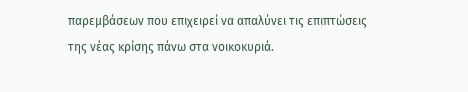παρεμβάσεων που επιχειρεί να απαλύνει τις επιπτώσεις της νέας κρίσης πάνω στα νοικοκυριά.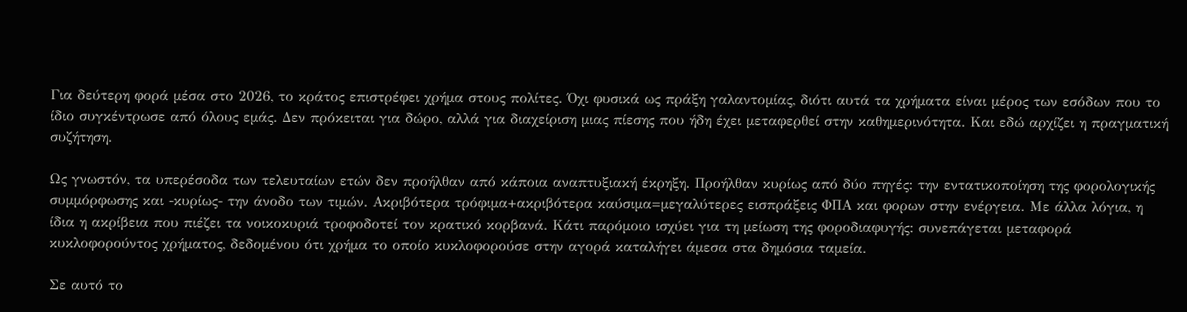Για δεύτερη φορά μέσα στο 2026, το κράτος επιστρέφει χρήμα στους πολίτες. Όχι φυσικά ως πράξη γαλαντομίας, διότι αυτά τα χρήματα είναι μέρος των εσόδων που το ίδιο συγκέντρωσε από όλους εμάς. Δεν πρόκειται για δώρο, αλλά για διαχείριση μιας πίεσης που ήδη έχει μεταφερθεί στην καθημερινότητα. Και εδώ αρχίζει η πραγματική συζήτηση.

Ως γνωστόν, τα υπερέσοδα των τελευταίων ετών δεν προήλθαν από κάποια αναπτυξιακή έκρηξη. Προήλθαν κυρίως από δύο πηγές: την εντατικοποίηση της φορολογικής συμμόρφωσης και -κυρίως- την άνοδο των τιμών. Ακριβότερα τρόφιμα+ακριβότερα καύσιμα=μεγαλύτερες εισπράξεις ΦΠΑ και φορων στην ενέργεια. Με άλλα λόγια, η ίδια η ακρίβεια που πιέζει τα νοικοκυριά τροφοδοτεί τον κρατικό κορβανά. Κάτι παρόμοιο ισχύει για τη μείωση της φοροδιαφυγής: συνεπάγεται μεταφορά κυκλοφορούντος χρήματος, δεδομένου ότι χρήμα το οποίο κυκλοφορούσε στην αγορά καταλήγει άμεσα στα δημόσια ταμεία.

Σε αυτό το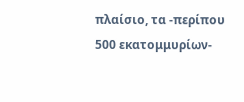πλαίσιο, τα -περίπου 500 εκατομμυρίων-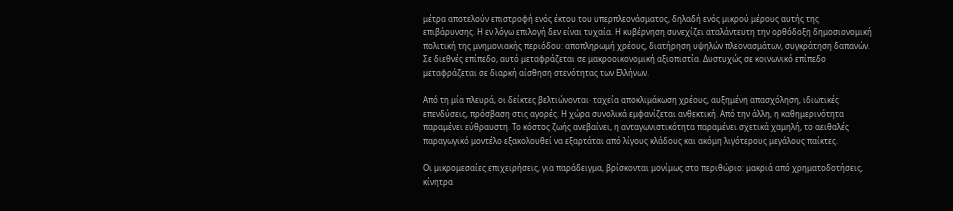μέτρα αποτελούν επιστροφή ενός έκτου του υπερπλεονάσματος, δηλαδή ενός μικρού μέρους αυτής της επιβάρυνσης. Η εν λόγω επιλογή δεν είναι τυχαία. Η κυβέρνηση συνεχίζει αταλάντευτη την ορθόδοξη δημοσιονομική πολιτική της μνημονιακής περιόδου: αποπληρωμή χρέους, διατήρηση υψηλών πλεονασμάτων, συγκράτηση δαπανών. Σε διεθνές επίπεδο, αυτό μεταφράζεται σε μακροοικονομική αξιοπιστία. Δυστυχώς σε κοινωνικό επίπεδο μεταφράζεται σε διαρκή αίσθηση στενότητας των Ελλήνων.

Από τη μία πλευρά, οι δείκτες βελτιώνονται· ταχεία αποκλιμάκωση χρέους, αυξημένη απασχόληση, ιδιωτικές επενδύσεις, πρόσβαση στις αγορές. Η χώρα συνολικά εμφανίζεται ανθεκτική. Από την άλλη, η καθημερινότητα παραμένει εύθραυστη. Το κόστος ζωής ανεβαίνει, η ανταγωνιστικότητα παραμένει σχετικά χαμηλή, το αειθαλές παραγωγικό μοντέλο εξακολουθεί να εξαρτάται από λίγους κλάδους και ακόμη λιγότερους μεγάλους παίκτες.

Οι μικρομεσαίες επιχειρήσεις, για παράδειγμα, βρίσκονται μονίμως στο περιθώριο: μακριά από χρηματοδοτήσεις, κίνητρα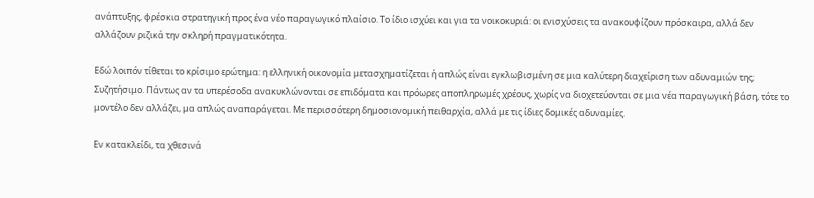ανάπτυξης, φρέσκια στρατηγική προς ένα νέο παραγωγικό πλαίσιο. Το ίδιο ισχύει και για τα νοικοκυριά: οι ενισχύσεις τα ανακουφίζουν πρόσκαιρα, αλλά δεν αλλάζουν ριζικά την σκληρή πραγματικότητα.

Εδώ λοιπόν τίθεται το κρίσιμο ερώτημα: η ελληνική οικονομία μετασχηματίζεται ή απλώς είναι εγκλωβισμένη σε μια καλύτερη διαχείριση των αδυναμιών της; Συζητήσιμο. Πάντως αν τα υπερέσοδα ανακυκλώνονται σε επιδόματα και πρόωρες αποπληρωμές χρέους, χωρίς να διοχετεύονται σε μια νέα παραγωγική βάση, τότε το μοντέλο δεν αλλάζει, μα απλώς αναπαράγεται. Με περισσότερη δημοσιονομική πειθαρχία, αλλά με τις ίδιες δομικές αδυναμίες.

Εν κατακλείδι, τα χθεσινά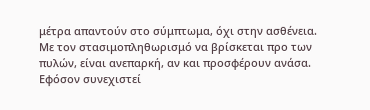μέτρα απαντούν στο σύμπτωμα, όχι στην ασθένεια. Με τον στασιμοπληθωρισμό να βρίσκεται προ των πυλών, είναι ανεπαρκή, αν και προσφέρουν ανάσα. Εφόσον συνεχιστεί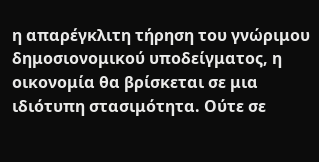η απαρέγκλιτη τήρηση του γνώριμου δημοσιονομικού υποδείγματος, η οικονομία θα βρίσκεται σε μια ιδιότυπη στασιμότητα. Ούτε σε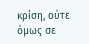κρίση, ούτε όμως σε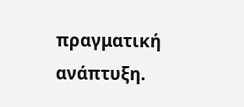πραγματική ανάπτυξη.